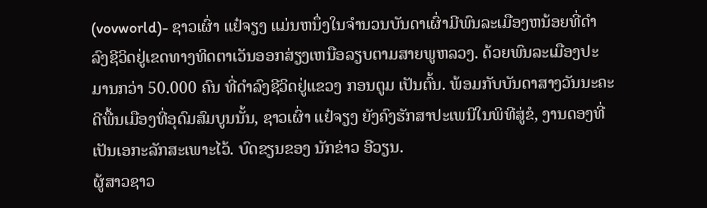(vovworld)- ຊາວເຜົ່າ ແຢ໋ຈຽງ ແມ່ນຫນຶ່ງໃນຈຳນວນບັນດາເຜົ່າມີພົນລະເມືອງຫນ້ອຍທີ່ດຳລົງຊີວິດຢູ່ເຂດທາງທິດຕາເວັນອອກສ່ຽງເຫນືອລຽບຕາມສາຍພູຫລວງ. ດ້ວຍພົນລະເມືອງປະມານກວ່າ 50.000 ຄົນ ທີ່ດຳລົງຊີວິດຢູ່ແຂວງ ກອນຕູມ ເປັນຕົ້ນ. ພ້ອມກັບບັນດາສາງວັນນະຄະດີພື້ນເມືອງທີ່ອຸດົມສົມບູນນັ້ນ, ຊາວເຜົ່າ ແຢ໋ຈຽງ ຍັງຄົງຮັກສາປະເພນີໃນພິທີສູ່ຂໍ, ງານດອງທີ່ເປັນເອກະລັກສະເພາະໄວ້. ບົດຂຽນຂອງ ນັກຂ່າວ ອີວຽນ.
ຜູ້ສາວຊາວ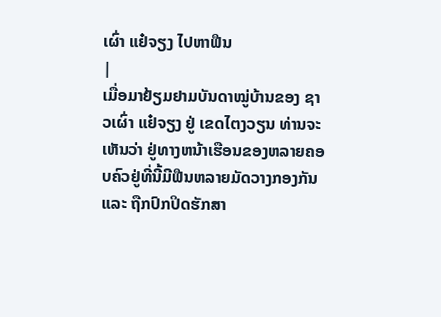ເຜົ່າ ແຢ໋ຈຽງ ໄປຫາຟືນ
|
ເມື່ອມາຢ້ຽມຢາມບັນດາໝູ່ບ້ານຂອງ ຊາວເຜົ່າ ແຢ໋ຈຽງ ຢູ່ ເຂດໄຕງວຽນ ທ່ານຈະເຫັນວ່າ ຢູ່ທາງຫນ້າເຮືອນຂອງຫລາຍຄອບຄົວຢູ່ທີ່ນີ້ມີຟືນຫລາຍມັດວາງກອງກັນ ແລະ ຖືກປົກປິດຮັກສາ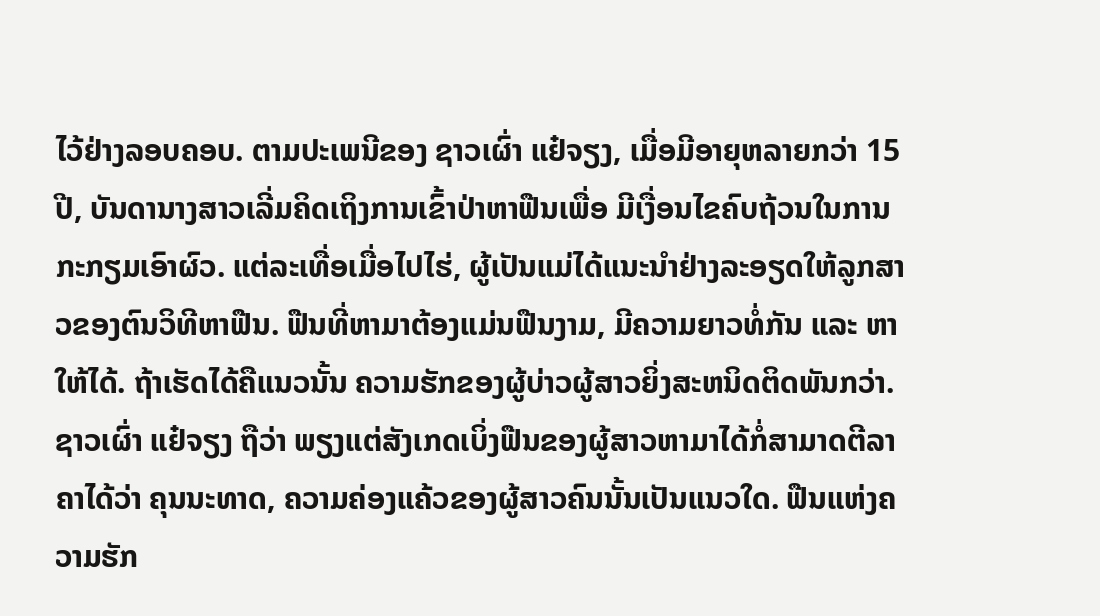ໄວ້ຢ່າງລອບຄອບ. ຕາມປະເພນີຂອງ ຊາວເຜົ່າ ແຢ໋ຈຽງ, ເມື່ອມີອາຍຸຫລາຍກວ່າ 15 ປີ, ບັນດານາງສາວເລີ່ມຄິດເຖິງການເຂົ້າປ່າຫາຟືນເພື່ອ ມີເງື່ອນໄຂຄົບຖ້ວນໃນການກະກຽມເອົາຜົວ. ແຕ່ລະເທື່ອເມື່ອໄປໄຮ່, ຜູ້ເປັນແມ່ໄດ້ແນະນຳຢ່າງລະອຽດໃຫ້ລູກສາວຂອງຕົນວິທີຫາຟືນ. ຟືນທີ່ຫາມາຕ້ອງແມ່ນຟືນງາມ, ມີຄວາມຍາວທໍ່ກັນ ແລະ ຫາໃຫ້ໄດ້. ຖ້າເຮັດໄດ້ຄືແນວນັ້ນ ຄວາມຮັກຂອງຜູ້ບ່າວຜູ້ສາວຍິ່ງສະຫນິດຕິດພັນກວ່າ. ຊາວເຜົ່າ ແຢ໋ຈຽງ ຖືວ່າ ພຽງແຕ່ສັງເກດເບິ່ງຟືນຂອງຜູ້ສາວຫາມາໄດ້ກໍ່ສາມາດຕີລາຄາໄດ້ວ່າ ຄຸນນະທາດ, ຄວາມຄ່ອງແຄ້ວຂອງຜູ້ສາວຄົນນັ້ນເປັນແນວໃດ. ຟືນແຫ່ງຄວາມຮັກ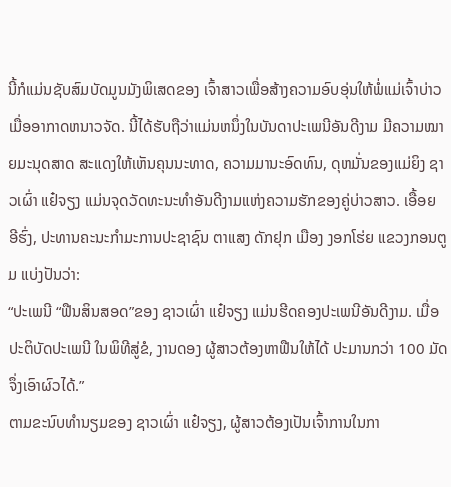ນີ້ກໍແມ່ນຊັບສົມບັດມູນມັງພິເສດຂອງ ເຈົ້າສາວເພື່ອສ້າງຄວາມອົບອຸ່ນໃຫ້ພໍ່ແມ່ເຈົ້າບ່າວເມື່ອອາກາດຫນາວຈັດ. ນີ້ໄດ້ຮັບຖືວ່າແມ່ນຫນຶ່ງໃນບັນດາປະເພນີອັນດີງາມ ມີຄວາມໝາຍມະນຸດສາດ ສະແດງໃຫ້ເຫັນຄຸນນະທາດ, ຄວາມມານະອົດທົນ, ດຸຫມັ່ນຂອງແມ່ຍິງ ຊາວເຜົ່າ ແຢ໋ຈຽງ ແມ່ນຈຸດວັດທະນະທຳອັນດີງາມແຫ່ງຄວາມຮັກຂອງຄູ່ບ່າວສາວ. ເອື້ອຍ ອີຮົ່ງ, ປະທານຄະນະກຳມະການປະຊາຊົນ ຕາແສງ ດັກຢຸກ ເມືອງ ງອກໂຮ່ຍ ແຂວງກອນຕູມ ແບ່ງປັນວ່າ:
“ປະເພນີ “ຟືນສິນສອດ”ຂອງ ຊາວເຜົ່າ ແຢ໋ຈຽງ ແມ່ນຮີດຄອງປະເພນີອັນດີງາມ. ເມື່ອປະຕິບັດປະເພນີ ໃນພິທີສູ່ຂໍ, ງານດອງ ຜູ້ສາວຕ້ອງຫາຟືນໃຫ້ໄດ້ ປະມານກວ່າ 100 ມັດ ຈຶ່ງເອົາຜົວໄດ້.”
ຕາມຂະນົບທຳນຽມຂອງ ຊາວເຜົ່າ ແຢ໋ຈຽງ, ຜູ້ສາວຕ້ອງເປັນເຈົ້າການໃນກາ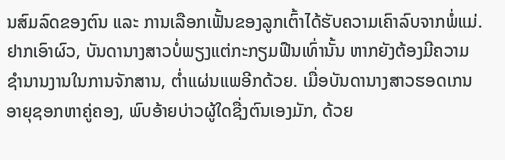ນສົມລົດຂອງຕົນ ແລະ ການເລືອກເຟັ້ນຂອງລູກເຕົ້າໄດ້ຮັບຄວາມເຄົາລົບຈາກພໍ່ແມ່. ຢາກເອົາຜົວ, ບັນດານາງສາວບໍ່ພຽງແຕ່ກະກຽມຟືນເທົ່ານັ້ນ ຫາກຍັງຕ້ອງມີຄວາມຊຳນານງານໃນການຈັກສານ, ຕ່ຳແຜ່ນແພອີກດ້ວຍ. ເມື່ອບັນດານາງສາວຮອດເກນອາຍຸຊອກຫາຄູ່ຄອງ, ພົບອ້າຍບ່າວຜູ້ໃດຊື່ງຕົນເອງມັກ, ດ້ວຍ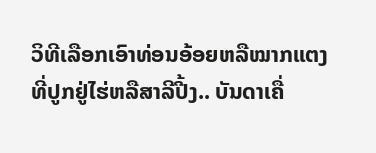ວິທີເລືອກເອົາທ່ອນອ້ອຍຫລືໝາກແຕງທີ່ປູກຢູ່ໄຮ່ຫລືສາລີປີ້ງ.. ບັນດາເຄື່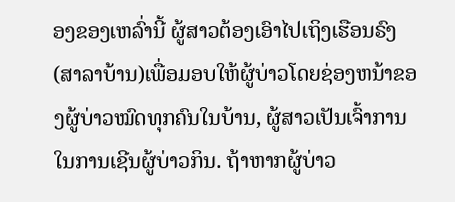ອງຂອງເຫລົ່ານີ້ ຜູ້ສາວຕ້ອງເອົາໄປເຖິງເຮືອນຣົງ(ສາລາບ້ານ)ເພື່ອມອບໃຫ້ຜູ້ບ່າວໂດຍຊ່ອງຫນ້າຂອງຜູ້ບ່າວໝົດທຸກຄົນໃນບ້ານ, ຜູ້ສາວເປັນເຈົ້າການໃນການເຊີນຜູ້ບ່າວກິນ. ຖ້າຫາກຜູ້ບ່າວ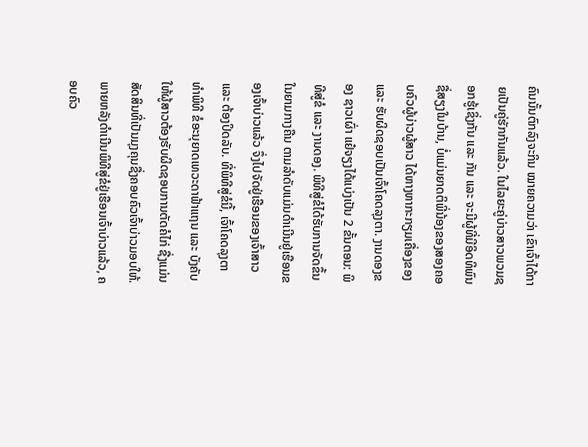ຄົນນັ້ນຕົກລົງຈະກິນ ໝາຍຄວາມວ່າ ເຂົາເຈົ້າໄດ້ກາຍເປັນຄູ່ຮັກກັນແລ້ວ. ໃນໄລຍະຄູ່ບ່າວສາວພວມຊອກຮູ້ເຊິ່ງກັນ ແລະ ກັນ ແລະ ຈະມີຜູ້ທີ່ມີອິດທິພົນຊື່ສຽງໃນບ້ານ, ບໍ່ແມ່ນຍາດຕິພີ່ນ້ອງຂອງສອງຄອບຄົວຜູ້ບ່າວຜູ້ສາວ ໄດ້ຫາງຫາກະກຽມເຄື່ອງຂອງ ແລະ ຮັບຜິດຊອບເປັນເຈົ້າໂຄດລຸງຕາ. ງານດອງຂອງ ຊາວເຜົ່າ ແຢ໋ຈຽງໄດ້ແບ່ງເປັນ 2 ຂັ້ນຕອນ: ພິທີສູ່ຂໍ ແລະ ງານດອງ. ພິທີສູ່ຂໍໄດ້ຮັບການຈັດຂຶ້ນໃນຍາມກາງຄືນ ຕາມລຳດັບແມ່ນດຳເນີນຢູ່ເຮືອນຂອງເຈົ້າບ່າວແລ້ວ ຈຶ່ງໄປຈັດຢູ່ເຮືອນຂອງເຈົ້າສາວ ແລະ ຕ້ອງປິດລັບ. ທີ່ພິທີສູ່ຂໍນີ້, ເຈົ້າໂຄດລຸງຕາ ທຳພິທີ ຂໍອະນຸຍາດເທວະດາຟ້າແຖນ ແລະ ບັງຄັບໃຫ້ຜູ້ສາວຕ້ອງຮັບຜິດຊອບການຕັດຄໍໄກ່ ຊື່ງແມ່ນສັດສິນທີ່ເປັນມຸງຄຸນຊື່ງຄອບຄົວເຈົ້າບ່າວມອບໃຫ້. ພາຍຫລັງດຳເນີນພິທີສູ່ຂໍຢູ່ເຮືອນເຈົ້າບ່າວແລ້ວ, ຄອບຄົວ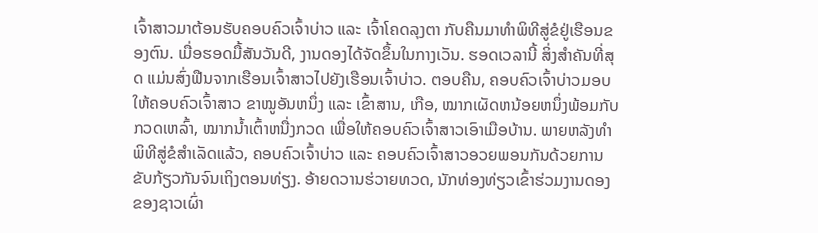ເຈົ້າສາວມາຕ້ອນຮັບຄອບຄົວເຈົ້າບ່າວ ແລະ ເຈົ້າໂຄດລຸງຕາ ກັບຄືນມາທຳພິທີສູ່ຂໍຢູ່ເຮືອນຂອງຕົນ. ເມື່ອຮອດມື້ສັນວັນດີ, ງານດອງໄດ້ຈັດຂຶ້ນໃນກາງເວັນ. ຮອດເວລານີ້ ສິ່ງສຳຄັນທີ່ສຸດ ແມ່ນສົ່ງຟືນຈາກເຮືອນເຈົ້າສາວໄປຍັງເຮືອນເຈົ້າບ່າວ. ຕອບຄືນ, ຄອບຄົວເຈົ້າບ່າວມອບໃຫ້ຄອບຄົວເຈົ້າສາວ ຂາໝູອັນຫນຶ່ງ ແລະ ເຂົ້າສານ, ເກືອ, ໝາກເຜັດຫນ້ອຍຫນຶ່ງພ້ອມກັບກວດເຫລົ້າ, ໝາກນ້ຳເຕົ້າຫນື່ງກວດ ເພື່ອໃຫ້ຄອບຄົວເຈົ້າສາວເອົາເມືອບ້ານ. ພາຍຫລັງທຳພິທີສູ່ຂໍສຳເລັດແລ້ວ, ຄອບຄົວເຈົ້າບ່າວ ແລະ ຄອບຄົວເຈົ້າສາວອວຍພອນກັນດ້ວຍການຂັບກ້ຽວກັນຈົນເຖິງຕອນທ່ຽງ. ອ້າຍດວານຮ່ວາຍທວດ, ນັກທ່ອງທ່ຽວເຂົ້າຮ່ວມງານດອງຂອງຊາວເຜົ່າ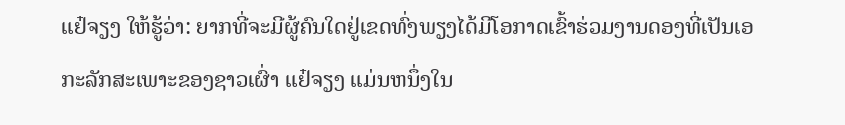ແຢ໋ຈຽງ ໃຫ້ຮູ້ວ່າ: ຍາກທີ່ຈະມີຜູ້ຄົນໃດຢູ່ເຂດທົ່ງພຽງໄດ້ມີໂອກາດເຂົ້າຮ່ວມງານດອງທີ່ເປັນເອກະລັກສະເພາະຂອງຊາວເຜົ່າ ແຢ໋ຈຽງ ແມ່ນຫນຶ່ງໃນ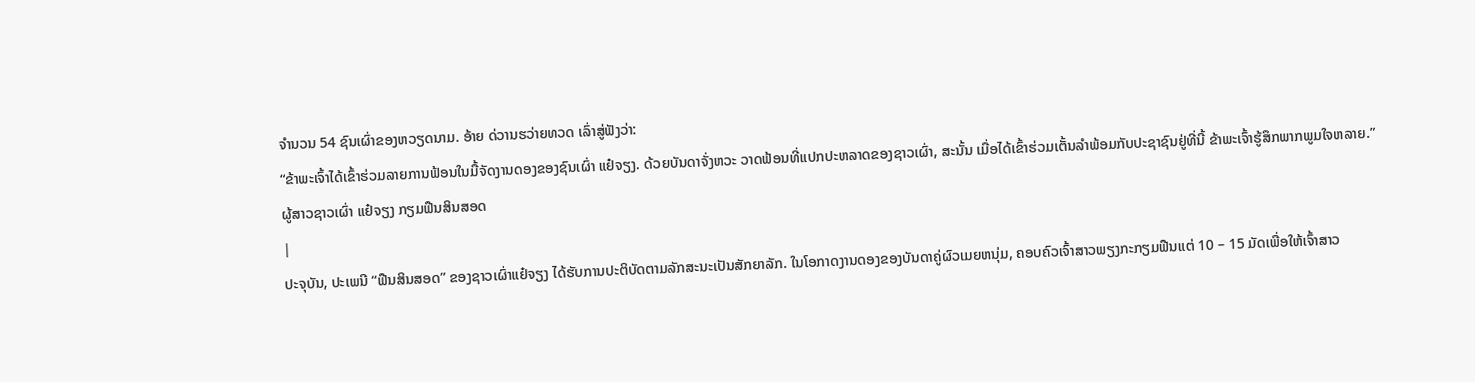ຈຳນວນ 54 ຊົນເຜົ່າຂອງຫວຽດນາມ. ອ້າຍ ດ່ວານຮວ່າຍທວດ ເລົ່າສູ່ຟັງວ່າ:
“ຂ້າພະເຈົ້າໄດ້ເຂົ້າຮ່ວມລາຍການຟ້ອນໃນມື້ຈັດງານດອງຂອງຊົນເຜົ່າ ແຢ໋ຈຽງ. ດ້ວຍບັນດາຈັ່ງຫວະ ວາດຟ້ອນທີ່ແປກປະຫລາດຂອງຊາວເຜົ່າ, ສະນັ້ນ ເມື່ອໄດ້ເຂົ້າຮ່ວມເຕັ້ນລຳພ້ອມກັບປະຊາຊົນຢູ່ທີ່ນີ້ ຂ້າພະເຈົ້າຮູ້ສຶກພາກພູມໃຈຫລາຍ.”
ຜູ້ສາວຊາວເຜົ່າ ແຢ໋ຈຽງ ກຽມຟືນສິນສອດ
|
ປະຈຸບັນ, ປະເພນີ “ຟືນສິນສອດ” ຂອງຊາວເຜົ່າແຢ໋ຈຽງ ໄດ້ຮັບການປະຕິບັດຕາມລັກສະນະເປັນສັກຍາລັກ. ໃນໂອກາດງານດອງຂອງບັນດາຄູ່ຜົວເມຍຫນຸ່ມ, ຄອບຄົວເຈົ້າສາວພຽງກະກຽມຟືນແຕ່ 10 – 15 ມັດເພື່ອໃຫ້ເຈົ້າສາວ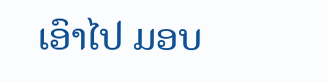ເອົາໄປ ມອບ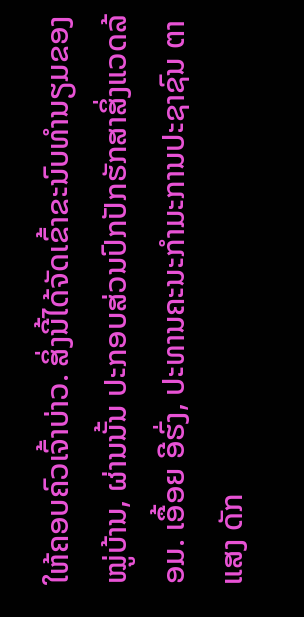ໃຫ້ຄອບຄົວເຈົ້າບ່າວ. ສິ່ງນີ້ໄດ້ຈັດເຂົ້າຂະນົບທຳນຽມຂອງໝູ່ບ້ານ, ຜ່ານນັ້ນ ປະກອບສ່ວນປົກປັກຮັກສາສິ່ງແວດລ້ອມ. ເອື້ອຍ ອີຮົ່ງ, ປະທານຄະນະກຳມະການປະຊາຊົນ ຕາແສງ ດັກ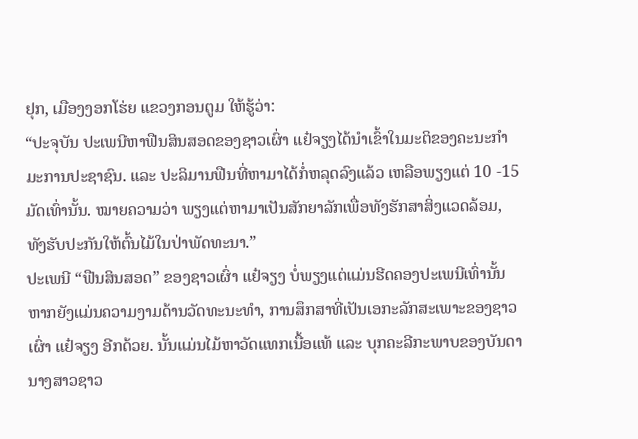ຢຸກ, ເມືອງງອກໂຮ່ຍ ແຂວງກອນຕູມ ໃຫ້ຮູ້ວ່າ:
“ປະຈຸບັນ ປະເພນີຫາຟືນສິນສອດຂອງຊາວເຜົ່າ ແຢ໋ຈຽງໄດ້ນຳເຂົ້າໃນມະຕິຂອງຄະນະກຳມະການປະຊາຊົນ. ແລະ ປະລິມານຟືນທີ່ຫາມາໄດ້ກໍ່ຫລຸດລົງແລ້ວ ເຫລືອພຽງແຕ່ 10 -15 ມັດເທົ່ານັ້ນ. ໝາຍຄວາມວ່າ ພຽງແຕ່ຫາມາເປັນສັກຍາລັກເພື່ອທັງຮັກສາສິ່ງແວດລ້ອມ, ທັງຮັບປະກັນໃຫ້ຕົ້ນໄມ້ໃນປ່າພັດທະນາ.”
ປະເພນີ “ຟືນສິນສອດ” ຂອງຊາວເຜົ່າ ແຢ໋ຈຽງ ບໍ່ພຽງແຕ່ແມ່ນຮີດຄອງປະເພນີເທົ່ານັ້ນ ຫາກຍັງແມ່ນຄວາມງາມດ້ານວັດທະນະທຳ, ການສຶກສາທີ່ເປັນເອກະລັກສະເພາະຂອງຊາວເຜົ່າ ແຢ໋ຈຽງ ອີກດ້ວຍ. ນັ້ນແມ່ນໄມ້ຫາວັດແທກເນື້ອແທ້ ແລະ ບຸກຄະລີກະພາບຂອງບັນດານາງສາວຊາວ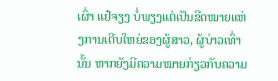ເຜົ່າ ແຢ໋ຈຽງ ບໍ່ພຽງແຕ່ເປັນຂີດໝາຍແຫ່ງການເຕີບໃຫຍ່ຂອງຜູ້ສາວ, ຜູ້ບ່າວເທົ່ານັ້ນ ຫາກຍັງມີຄວາມໝາຍກ່ຽວກັບຄວາມ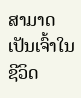ສາມາດເປັນເຈົ້າໃນຊີວິດ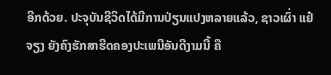ອີກດ້ວຍ. ປະຈຸບັນຊີວິດໄດ້ມີການປ່ຽນແປງຫລາຍແລ້ວ, ຊາວເຜົ່າ ແຢ໋ຈຽງ ຍັງຄົງຮັກສາຮີດຄອງປະເພນີອັນດີງາມນີ້ ຄື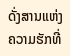ດັ່ງສານແຫ່ງຄວາມຮັກທີ່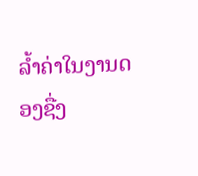ລ້ຳຄ່າໃນງານດອງຊື່ງ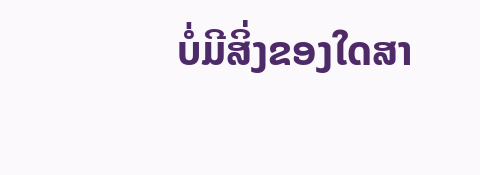ບໍ່ມີສິ່ງຂອງໃດສາ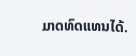ມາດທົດແທນໄດ້.